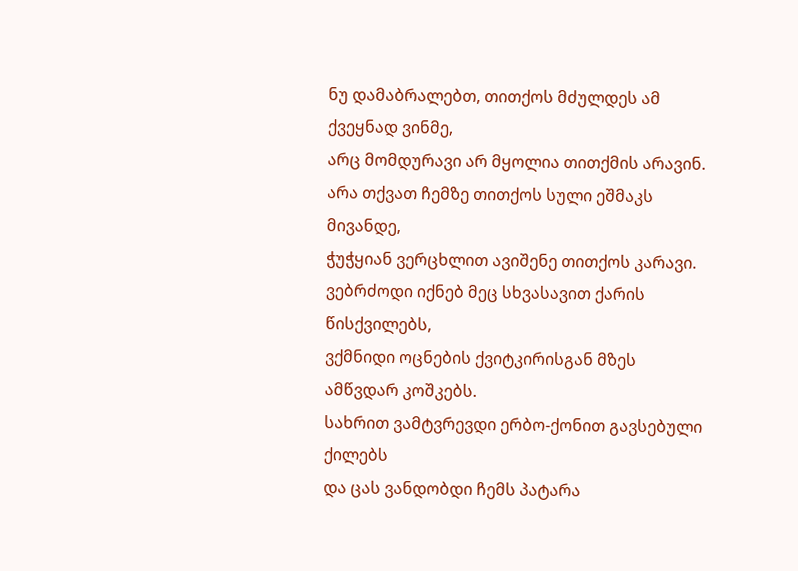ნუ დამაბრალებთ, თითქოს მძულდეს ამ ქვეყნად ვინმე,
არც მომდურავი არ მყოლია თითქმის არავინ.
არა თქვათ ჩემზე თითქოს სული ეშმაკს მივანდე,
ჭუჭყიან ვერცხლით ავიშენე თითქოს კარავი.
ვებრძოდი იქნებ მეც სხვასავით ქარის წისქვილებს,
ვქმნიდი ოცნების ქვიტკირისგან მზეს ამწვდარ კოშკებს.
სახრით ვამტვრევდი ერბო-ქონით გავსებული ქილებს
და ცას ვანდობდი ჩემს პატარა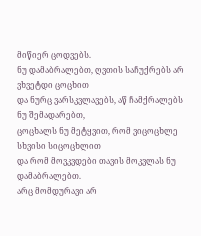მიწიერ ცოდვებს.
ნუ დამაბრალებთ, ღვთის საჩუქრებს არ ვხვეტდი ცოცხით
და ნურც ვარსკვლავებს, აწ ჩამქრალებს ნუ შემადარებთ,
ცოცხალს ნუ მეტყვით, რომ ვიცოცხლე სხვისი სიცოცხლით
და რომ მოვკვდები თავის მოკვლას ნუ დამაბრალებთ.
არც მომდურავი არ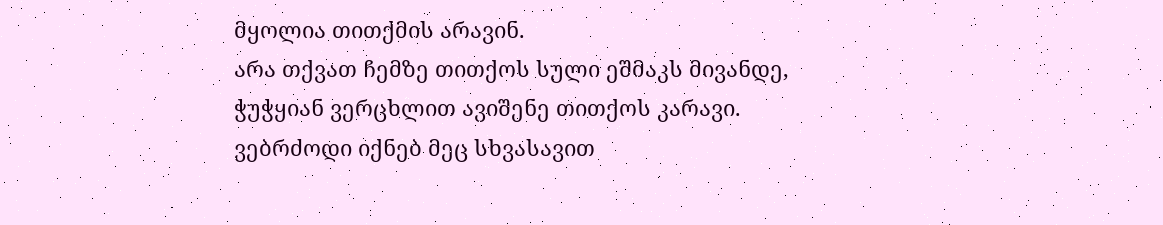მყოლია თითქმის არავინ.
არა თქვათ ჩემზე თითქოს სული ეშმაკს მივანდე,
ჭუჭყიან ვერცხლით ავიშენე თითქოს კარავი.
ვებრძოდი იქნებ მეც სხვასავით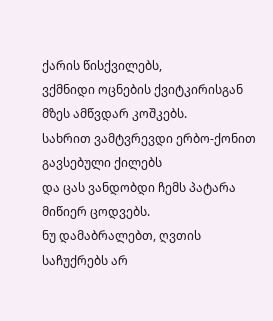ქარის წისქვილებს,
ვქმნიდი ოცნების ქვიტკირისგან მზეს ამწვდარ კოშკებს.
სახრით ვამტვრევდი ერბო-ქონით გავსებული ქილებს
და ცას ვანდობდი ჩემს პატარა მიწიერ ცოდვებს.
ნუ დამაბრალებთ, ღვთის საჩუქრებს არ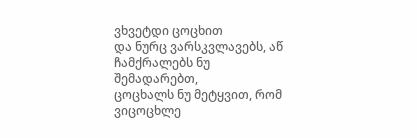ვხვეტდი ცოცხით
და ნურც ვარსკვლავებს, აწ ჩამქრალებს ნუ შემადარებთ,
ცოცხალს ნუ მეტყვით, რომ ვიცოცხლე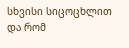სხვისი სიცოცხლით
და რომ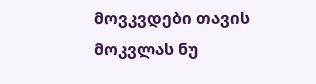მოვკვდები თავის მოკვლას ნუ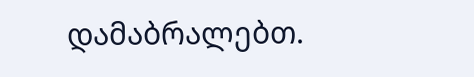დამაბრალებთ.